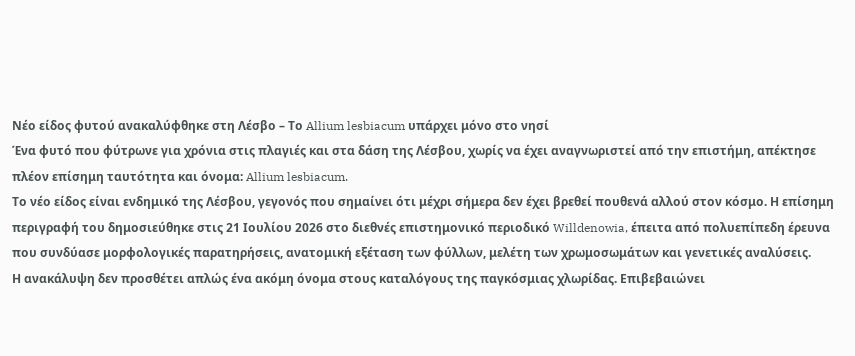Νέο είδος φυτού ανακαλύφθηκε στη Λέσβο – Το Allium lesbiacum υπάρχει μόνο στο νησί
Ένα φυτό που φύτρωνε για χρόνια στις πλαγιές και στα δάση της Λέσβου, χωρίς να έχει αναγνωριστεί από την επιστήμη, απέκτησε πλέον επίσημη ταυτότητα και όνομα: Allium lesbiacum.
Το νέο είδος είναι ενδημικό της Λέσβου, γεγονός που σημαίνει ότι μέχρι σήμερα δεν έχει βρεθεί πουθενά αλλού στον κόσμο. Η επίσημη περιγραφή του δημοσιεύθηκε στις 21 Ιουλίου 2026 στο διεθνές επιστημονικό περιοδικό Willdenowia, έπειτα από πολυεπίπεδη έρευνα που συνδύασε μορφολογικές παρατηρήσεις, ανατομική εξέταση των φύλλων, μελέτη των χρωμοσωμάτων και γενετικές αναλύσεις.
Η ανακάλυψη δεν προσθέτει απλώς ένα ακόμη όνομα στους καταλόγους της παγκόσμιας χλωρίδας. Επιβεβαιώνει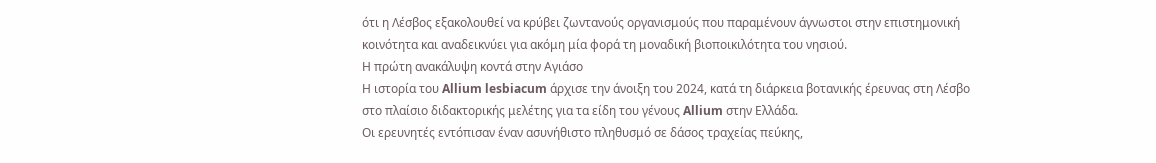ότι η Λέσβος εξακολουθεί να κρύβει ζωντανούς οργανισμούς που παραμένουν άγνωστοι στην επιστημονική κοινότητα και αναδεικνύει για ακόμη μία φορά τη μοναδική βιοποικιλότητα του νησιού.
Η πρώτη ανακάλυψη κοντά στην Αγιάσο
Η ιστορία του Allium lesbiacum άρχισε την άνοιξη του 2024, κατά τη διάρκεια βοτανικής έρευνας στη Λέσβο στο πλαίσιο διδακτορικής μελέτης για τα είδη του γένους Allium στην Ελλάδα.
Οι ερευνητές εντόπισαν έναν ασυνήθιστο πληθυσμό σε δάσος τραχείας πεύκης,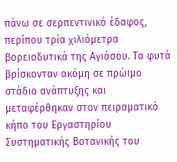πάνω σε σερπεντινικό έδαφος, περίπου τρία χιλιόμετρα βορειοδυτικά της Αγιάσου. Τα φυτά βρίσκονταν ακόμη σε πρώιμο στάδιο ανάπτυξης και μεταφέρθηκαν στον πειραματικό κήπο του Εργαστηρίου Συστηματικής Βοτανικής του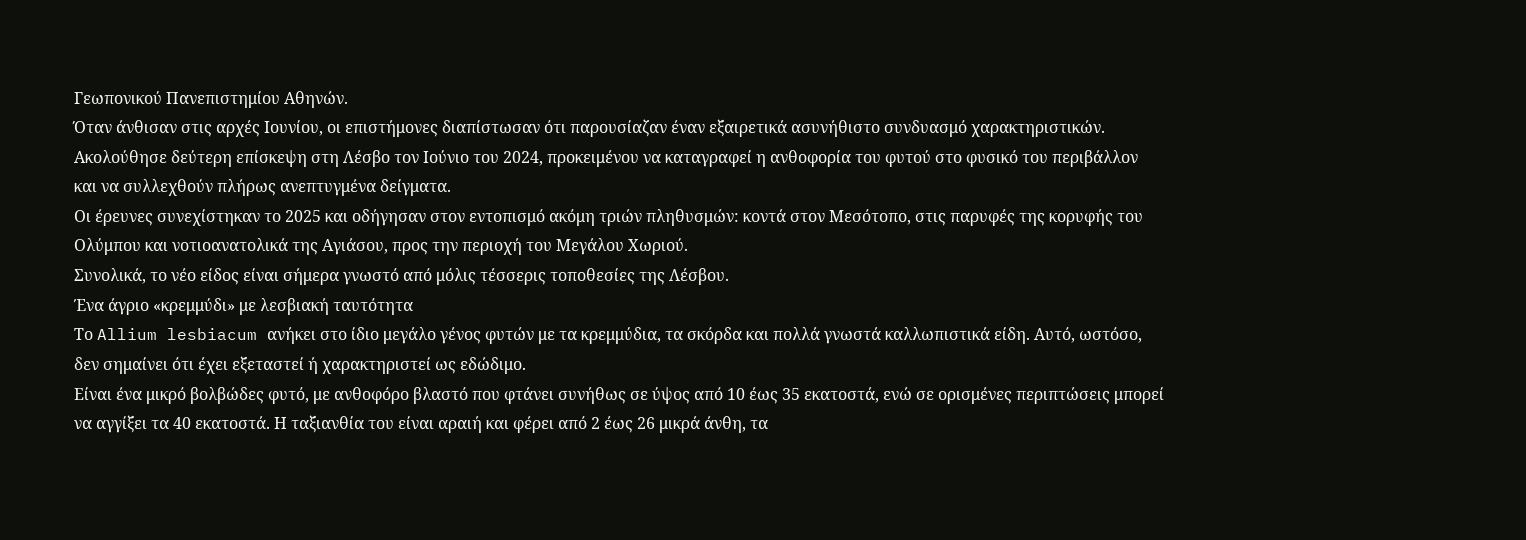Γεωπονικού Πανεπιστημίου Αθηνών.
Όταν άνθισαν στις αρχές Ιουνίου, οι επιστήμονες διαπίστωσαν ότι παρουσίαζαν έναν εξαιρετικά ασυνήθιστο συνδυασμό χαρακτηριστικών. Ακολούθησε δεύτερη επίσκεψη στη Λέσβο τον Ιούνιο του 2024, προκειμένου να καταγραφεί η ανθοφορία του φυτού στο φυσικό του περιβάλλον και να συλλεχθούν πλήρως ανεπτυγμένα δείγματα.
Οι έρευνες συνεχίστηκαν το 2025 και οδήγησαν στον εντοπισμό ακόμη τριών πληθυσμών: κοντά στον Μεσότοπο, στις παρυφές της κορυφής του Ολύμπου και νοτιοανατολικά της Αγιάσου, προς την περιοχή του Μεγάλου Χωριού.
Συνολικά, το νέο είδος είναι σήμερα γνωστό από μόλις τέσσερις τοποθεσίες της Λέσβου.
Ένα άγριο «κρεμμύδι» με λεσβιακή ταυτότητα
Το Allium lesbiacum ανήκει στο ίδιο μεγάλο γένος φυτών με τα κρεμμύδια, τα σκόρδα και πολλά γνωστά καλλωπιστικά είδη. Αυτό, ωστόσο, δεν σημαίνει ότι έχει εξεταστεί ή χαρακτηριστεί ως εδώδιμο.
Είναι ένα μικρό βολβώδες φυτό, με ανθοφόρο βλαστό που φτάνει συνήθως σε ύψος από 10 έως 35 εκατοστά, ενώ σε ορισμένες περιπτώσεις μπορεί να αγγίξει τα 40 εκατοστά. Η ταξιανθία του είναι αραιή και φέρει από 2 έως 26 μικρά άνθη, τα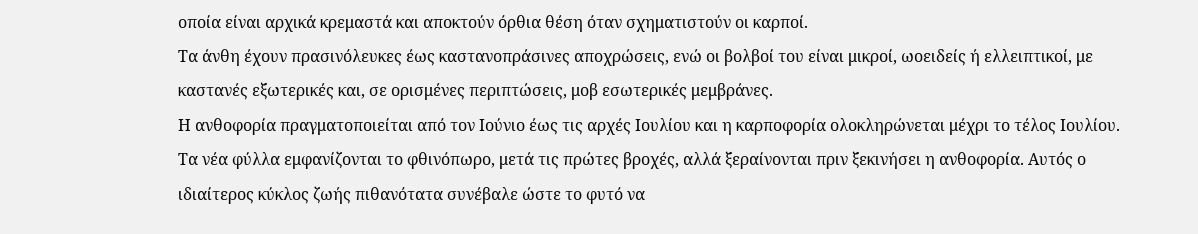οποία είναι αρχικά κρεμαστά και αποκτούν όρθια θέση όταν σχηματιστούν οι καρποί.
Τα άνθη έχουν πρασινόλευκες έως καστανοπράσινες αποχρώσεις, ενώ οι βολβοί του είναι μικροί, ωοειδείς ή ελλειπτικοί, με καστανές εξωτερικές και, σε ορισμένες περιπτώσεις, μοβ εσωτερικές μεμβράνες.
Η ανθοφορία πραγματοποιείται από τον Ιούνιο έως τις αρχές Ιουλίου και η καρποφορία ολοκληρώνεται μέχρι το τέλος Ιουλίου. Τα νέα φύλλα εμφανίζονται το φθινόπωρο, μετά τις πρώτες βροχές, αλλά ξεραίνονται πριν ξεκινήσει η ανθοφορία. Αυτός ο ιδιαίτερος κύκλος ζωής πιθανότατα συνέβαλε ώστε το φυτό να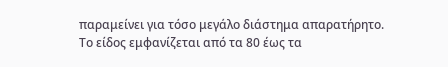παραμείνει για τόσο μεγάλο διάστημα απαρατήρητο.
Το είδος εμφανίζεται από τα 80 έως τα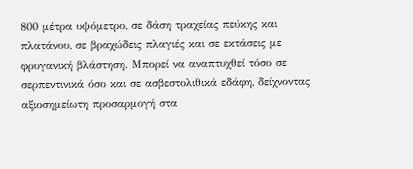800 μέτρα υψόμετρο, σε δάση τραχείας πεύκης και πλατάνου, σε βραχώδεις πλαγιές και σε εκτάσεις με φρυγανική βλάστηση. Μπορεί να αναπτυχθεί τόσο σε σερπεντινικά όσο και σε ασβεστολιθικά εδάφη, δείχνοντας αξιοσημείωτη προσαρμογή στα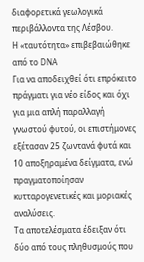διαφορετικά γεωλογικά περιβάλλοντα της Λέσβου.
Η «ταυτότητα» επιβεβαιώθηκε από το DNA
Για να αποδειχθεί ότι επρόκειτο πράγματι για νέο είδος και όχι για μια απλή παραλλαγή γνωστού φυτού, οι επιστήμονες εξέτασαν 25 ζωντανά φυτά και 10 αποξηραμένα δείγματα, ενώ πραγματοποίησαν κυτταρογενετικές και μοριακές αναλύσεις.
Τα αποτελέσματα έδειξαν ότι δύο από τους πληθυσμούς που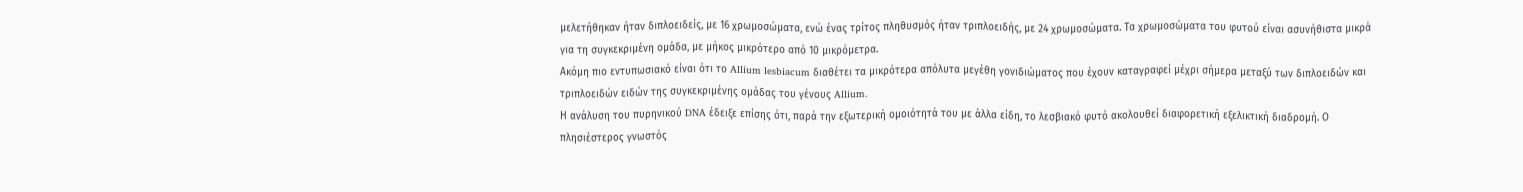μελετήθηκαν ήταν διπλοειδείς, με 16 χρωμοσώματα, ενώ ένας τρίτος πληθυσμός ήταν τριπλοειδής, με 24 χρωμοσώματα. Τα χρωμοσώματα του φυτού είναι ασυνήθιστα μικρά για τη συγκεκριμένη ομάδα, με μήκος μικρότερο από 10 μικρόμετρα.
Ακόμη πιο εντυπωσιακό είναι ότι το Allium lesbiacum διαθέτει τα μικρότερα απόλυτα μεγέθη γονιδιώματος που έχουν καταγραφεί μέχρι σήμερα μεταξύ των διπλοειδών και τριπλοειδών ειδών της συγκεκριμένης ομάδας του γένους Allium.
Η ανάλυση του πυρηνικού DNA έδειξε επίσης ότι, παρά την εξωτερική ομοιότητά του με άλλα είδη, το λεσβιακό φυτό ακολουθεί διαφορετική εξελικτική διαδρομή. Ο πλησιέστερος γνωστός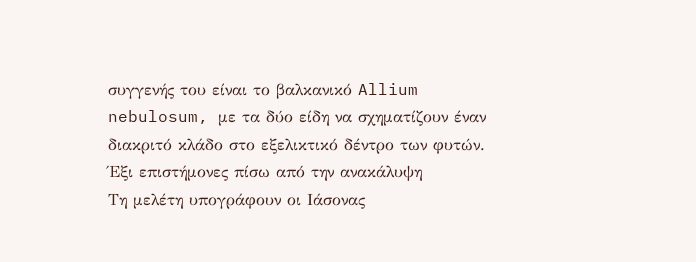συγγενής του είναι το βαλκανικό Allium nebulosum, με τα δύο είδη να σχηματίζουν έναν διακριτό κλάδο στο εξελικτικό δέντρο των φυτών.
Έξι επιστήμονες πίσω από την ανακάλυψη
Τη μελέτη υπογράφουν οι Ιάσονας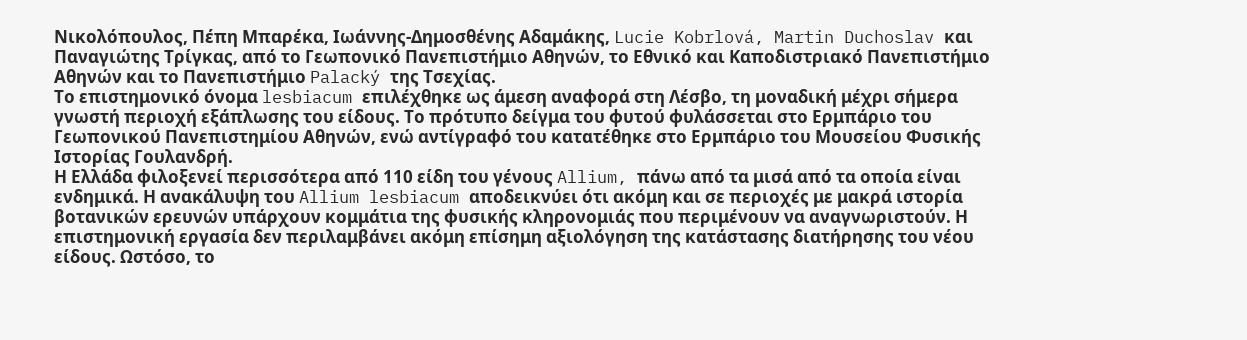Νικολόπουλος, Πέπη Μπαρέκα, Ιωάννης-Δημοσθένης Αδαμάκης, Lucie Kobrlová, Martin Duchoslav και Παναγιώτης Τρίγκας, από το Γεωπονικό Πανεπιστήμιο Αθηνών, το Εθνικό και Καποδιστριακό Πανεπιστήμιο Αθηνών και το Πανεπιστήμιο Palacký της Τσεχίας.
Το επιστημονικό όνομα lesbiacum επιλέχθηκε ως άμεση αναφορά στη Λέσβο, τη μοναδική μέχρι σήμερα γνωστή περιοχή εξάπλωσης του είδους. Το πρότυπο δείγμα του φυτού φυλάσσεται στο Ερμπάριο του Γεωπονικού Πανεπιστημίου Αθηνών, ενώ αντίγραφό του κατατέθηκε στο Ερμπάριο του Μουσείου Φυσικής Ιστορίας Γουλανδρή.
Η Ελλάδα φιλοξενεί περισσότερα από 110 είδη του γένους Allium, πάνω από τα μισά από τα οποία είναι ενδημικά. Η ανακάλυψη του Allium lesbiacum αποδεικνύει ότι ακόμη και σε περιοχές με μακρά ιστορία βοτανικών ερευνών υπάρχουν κομμάτια της φυσικής κληρονομιάς που περιμένουν να αναγνωριστούν. Η επιστημονική εργασία δεν περιλαμβάνει ακόμη επίσημη αξιολόγηση της κατάστασης διατήρησης του νέου είδους. Ωστόσο, το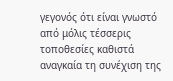γεγονός ότι είναι γνωστό από μόλις τέσσερις τοποθεσίες καθιστά αναγκαία τη συνέχιση της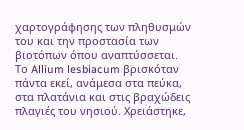χαρτογράφησης των πληθυσμών του και την προστασία των βιοτόπων όπου αναπτύσσεται.
Το Allium lesbiacum βρισκόταν πάντα εκεί, ανάμεσα στα πεύκα, στα πλατάνια και στις βραχώδεις πλαγιές του νησιού. Χρειάστηκε,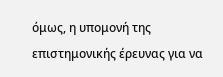όμως, η υπομονή της επιστημονικής έρευνας για να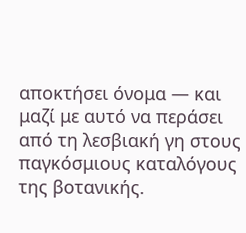αποκτήσει όνομα — και μαζί με αυτό να περάσει από τη λεσβιακή γη στους παγκόσμιους καταλόγους της βοτανικής.